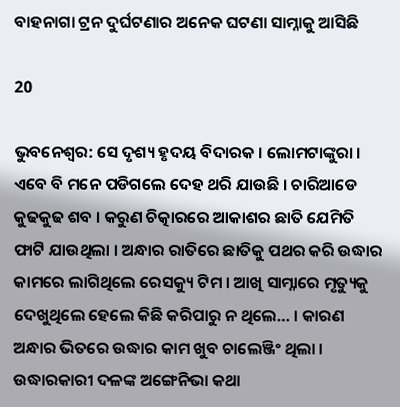ବାହନାଗା ଟ୍ରନ ଦୁର୍ଘଟଣାର ଅନେକ ଘଟଣା ସାମ୍ନାକୁ ଆସିଛି

20

ଭୁବନେଶ୍ୱର: ସେ ଦୃଶ୍ୟ ହୃଦୟ ବିଦାରକ । ଲୋମଟାଙ୍କୁରା । ଏବେ ବି ମନେ ପଡିଗଲେ ଦେହ ଥରି ଯାଉଛି । ଚାରିଆଡେ କୁଢକୁଢ ଶବ । କରୁଣ ଚିତ୍କାରରେ ଆକାଶର ଛାତି ଯେମିତି ଫାଟି ଯାଉଥିଲା । ଅନ୍ଧାର ରାତିରେ ଛାତିକୁ ପଥର କରି ଉଦ୍ଧାର କାମରେ ଲାଗିଥିଲେ ରେସକ୍ୟୁ ଟିମ । ଆଖି ସାମ୍ନାରେ ମୃତ୍ୟୁକୁ ଦେଖୁଥିଲେ ହେଲେ କିଛି କରିପାରୁ ନ ଥିଲେ… । କାରଣ ଅନ୍ଧାର ଭିତରେ ଉଦ୍ଧାର କାମ ଖୁବ ଚାଲେଞ୍ଜିଂ ଥିଲା । ଉଦ୍ଧାରକାରୀ ଦଳଙ୍କ ଅଙ୍ଗେନିଭା କଥା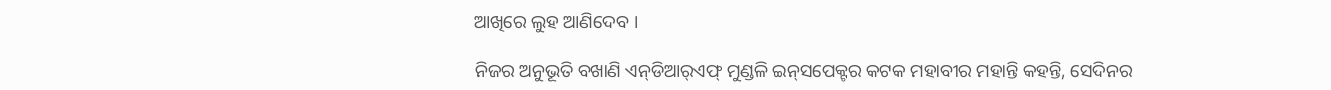ଆଖିରେ ଲୁହ ଆଣିଦେବ ।

ନିଜର ଅନୁଭୂତି ବଖାଣି ଏନ୍‌ଡିଆର୍‌ଏଫ୍‌ ମୁଣ୍ଡଳି ଇନ୍‌ସପେକ୍ଟର କଟକ ମହାବୀର ମହାନ୍ତି କହନ୍ତି, ସେଦିନର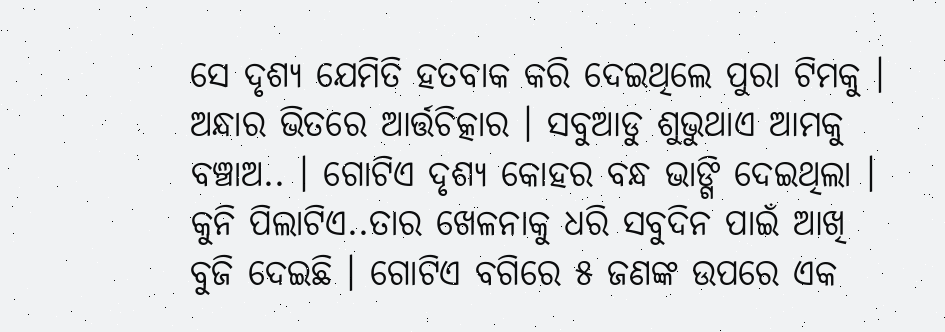ସେ ଦୃଶ୍ୟ ଯେମିତି ହତବାକ କରି ଦେଇଥିଲେ ପୁରା ଟିମକୁ । ଅନ୍ଧାର ଭିତରେ ଆର୍ତ୍ତଚିତ୍କାର । ସବୁଆଡୁ ଶୁଭୁଥାଏ ଆମକୁ ବଞ୍ଚାଅ.. । ଗୋଟିଏ ଦୃଶ୍ୟ କୋହର ବନ୍ଧ ଭାଙ୍ଗି ଦେଇଥିଲା । କୁନି ପିଲାଟିଏ..ତାର ଖେଳନାକୁ ଧରି ସବୁଦିନ ପାଇଁ ଆଖି ବୁଜି ଦେଇଛି । ଗୋଟିଏ ବଗିରେ ୫ ଜଣଙ୍କ ଉପରେ ଏକ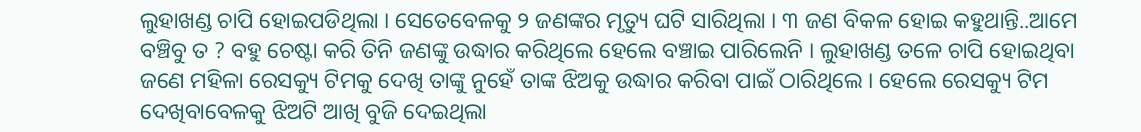ଲୁହାଖଣ୍ଡ ଚାପି ହୋଇପଡିଥିଲା । ସେତେବେଳକୁ ୨ ଜଣଙ୍କର ମୃତ୍ୟୁ ଘଟି ସାରିଥିଲା । ୩ ଜଣ ବିକଳ ହୋଇ କହୁଥାନ୍ତି..ଆମେ ବଞ୍ଚିବୁ ତ ? ବହୁ ଚେଷ୍ଟା କରି ତିନି ଜଣଙ୍କୁ ଉଦ୍ଧାର କରିଥିଲେ ହେଲେ ବଞ୍ଚାଇ ପାରିଲେନି । ଲୁହାଖଣ୍ଡ ତଳେ ଚାପି ହୋଇଥିବା ଜଣେ ମହିଳା ରେସକ୍ୟୁ ଟିମକୁ ଦେଖି ତାଙ୍କୁ ନୁହେଁ ତାଙ୍କ ଝିଅକୁ ଉଦ୍ଧାର କରିବା ପାଇଁ ଠାରିଥିଲେ । ହେଲେ ରେସକ୍ୟୁ ଟିମ ଦେଖିବାବେଳକୁ ଝିଅଟି ଆଖି ବୁଜି ଦେଇଥିଲା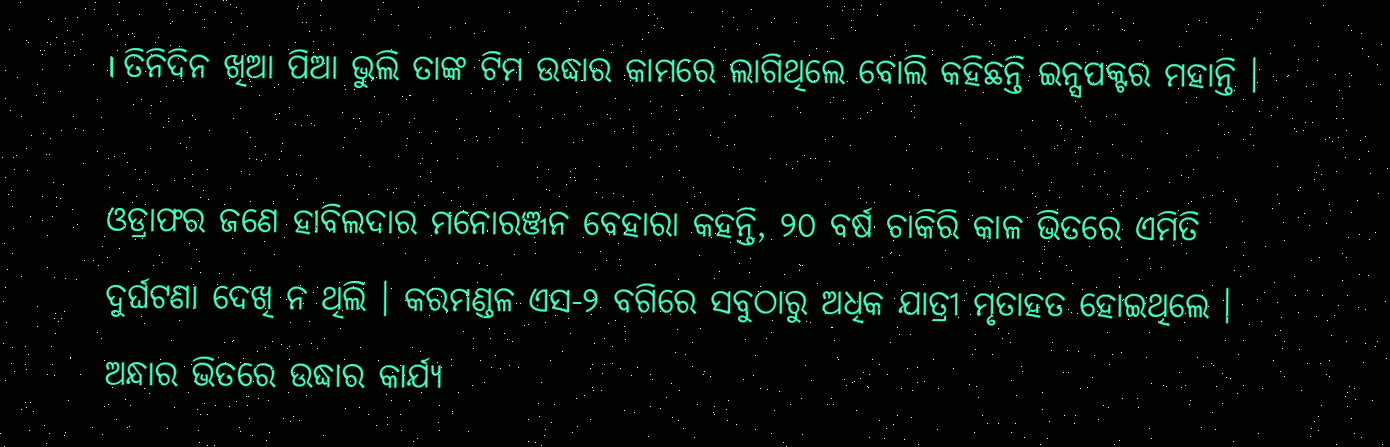। ତିନିଦିନ ଖିଆ ପିଆ ଭୁଲି ତାଙ୍କ ଟିମ ଉଦ୍ଧାର କାମରେ ଲାଗିଥିଲେ ବୋଲି କହିଛନ୍ତି ଇନ୍ସପକ୍ଟର ମହାନ୍ତି ।

ଓଡ୍ରାଫର ଜଣେ ହାବିଲଦାର ମନୋରଞ୍ଜନ ବେହାରା କହନ୍ତି, ୨୦ ବର୍ଷ ଚାକିରି କାଳ ଭିତରେ ଏମିତି ଦୁର୍ଘଟଣା ଦେଖି ନ ଥିଲି । କରମଣ୍ଡଳ ଏସ-୨ ବଗିରେ ସବୁଠାରୁ ଅଧିକ ଯାତ୍ରୀ ମୃତାହତ ହୋଇଥିଲେ । ଅନ୍ଧାର ଭିତରେ ଉଦ୍ଧାର କାର୍ଯ୍ୟ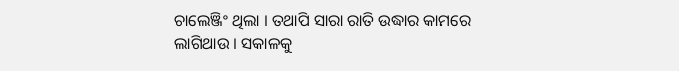ଚାଲେଞ୍ଜିଂ ଥିଲା । ତଥାପି ସାରା ରାତି ଉଦ୍ଧାର କାମରେ ଲାଗିଥାଉ । ସକାଳକୁ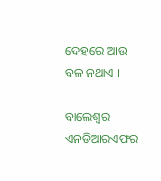ଦେହରେ ଆଉ ବଳ ନଥାଏ ।

ବାଲେଶ୍ୱର ଏନଡିଆରଏଫର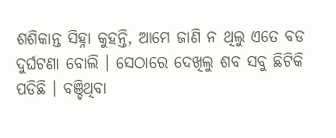ଶଶିକାନ୍ତ ସିହ୍ନା କୁହନ୍ତି, ଆମେ ଜାଣି ନ ଥିଲୁ ଏତେ ବଡ ଦୁର୍ଘଟଣା ବୋଲି । ସେଠାରେ ଦେଖିଲୁ ଶବ ସବୁ ଛିଟିକି ପଡିଛି । ବଞ୍ଚିଥିବା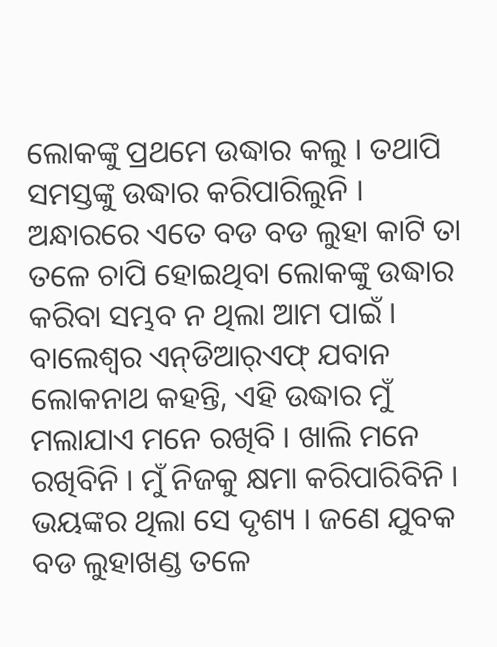ଲୋକଙ୍କୁ ପ୍ରଥମେ ଉଦ୍ଧାର କଲୁ । ତଥାପି ସମସ୍ତଙ୍କୁ ଉଦ୍ଧାର କରିପାରିଲୁନି । ଅନ୍ଧାରରେ ଏତେ ବଡ ବଡ ଲୁହା କାଟି ତା ତଳେ ଚାପି ହୋଇଥିବା ଲୋକଙ୍କୁ ଉଦ୍ଧାର କରିବା ସମ୍ଭବ ନ ଥିଲା ଆମ ପାଇଁ । ବାଲେଶ୍ବର ଏନ୍‌ଡିଆର୍‌ଏଫ୍‌ ଯବାନ ଲୋକନାଥ କହନ୍ତି, ଏହି ଉଦ୍ଧାର ମୁଁ ମଲାଯାଏ ମନେ ରଖିବି । ଖାଲି ମନେ ରଖିବିନି । ମୁଁ ନିଜକୁ କ୍ଷମା କରିପାରିବିନି । ଭୟଙ୍କର ଥିଲା ସେ ଦୃଶ୍ୟ । ଜଣେ ଯୁବକ ବଡ ଲୁହାଖଣ୍ଡ ତଳେ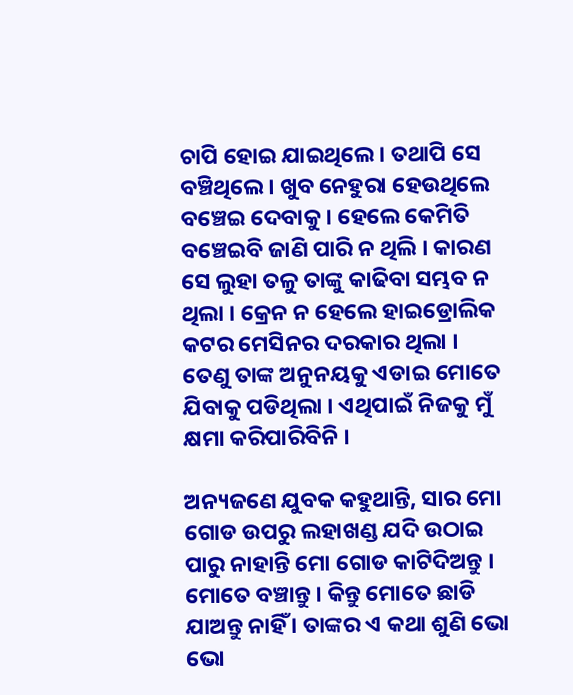ଚାପି ହୋଇ ଯାଇଥିଲେ । ତଥାପି ସେ ବଞ୍ଚିଥିଲେ । ଖୁବ ନେହୁରା ହେଉଥିଲେ ବଞ୍ଚେଇ ଦେବାକୁ । ହେଲେ କେମିତି ବଞ୍ଚେଇବି ଜାଣି ପାରି ନ ଥିଲି । କାରଣ ସେ ଲୁହା ତଳୁ ତାଙ୍କୁ କାଢିବା ସମ୍ଭବ ନ ଥିଲା । କ୍ରେନ ନ ହେଲେ ହାଇଡ୍ରୋଲିକ କଟର ମେସିନର ଦରକାର ଥିଲା । ତେଣୁ ତାଙ୍କ ଅନୁନୟକୁ ଏଡାଇ ମୋତେ ଯିବାକୁ ପଡିଥିଲା । ଏଥିପାଇଁ ନିଜକୁ ମୁଁ କ୍ଷମା କରିପାରିବିନି ।

ଅନ୍ୟଜଣେ ଯୁବକ କହୁଥାନ୍ତି, ସାର ମୋ ଗୋଡ ଉପରୁ ଲହାଖଣ୍ଡ ଯଦି ଉଠାଇ ପାରୁ ନାହାନ୍ତି ମୋ ଗୋଡ କାଟିଦିଅନ୍ତୁ । ମୋତେ ବଞ୍ଚାନ୍ତୁ । କିନ୍ତୁ ମୋତେ ଛାଡି ଯାଅନ୍ତୁ ନାହିଁ । ତାଙ୍କର ଏ କଥା ଶୁଣି ଭୋ ଭୋ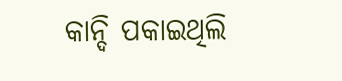କାନ୍ଦି ପକାଇଥିଲି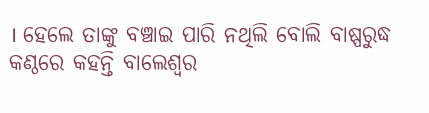। ହେଲେ ତାଙ୍କୁ ବଞ୍ଚାଇ ପାରି ନଥିଲି ବୋଲି ବାଷ୍ପରୁଦ୍ଧ କଣ୍ଠରେ କହନ୍ତି ବାଲେଶ୍ବର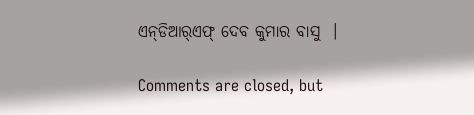ଏନ୍‌ଡିଆର୍‌ଏଫ୍‌ ଦେବ କୁମାର ବାସୁ  ।

Comments are closed, but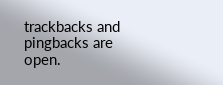trackbacks and pingbacks are open.